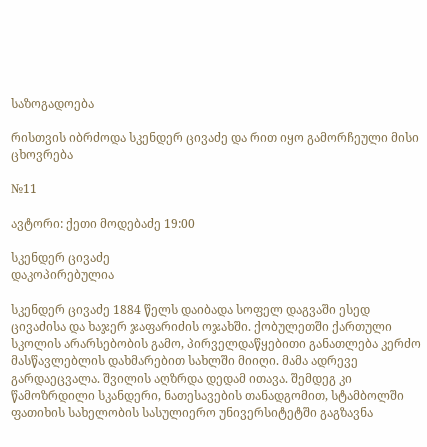საზოგადოება

რისთვის იბრძოდა სკენდერ ცივაძე და რით იყო გამორჩეული მისი ცხოვრება

№11

ავტორი: ქეთი მოდებაძე 19:00

სკენდერ ცივაძე
დაკოპირებულია

სკენდერ ცივაძე 1884 წელს დაიბადა სოფელ დაგვაში ესედ ცივაძისა და ხაჯერ ჯაფარიძის ოჯახში. ქობულეთში ქართული სკოლის არარსებობის გამო, პირველდაწყებითი განათლება კერძო მასწავლებლის დახმარებით სახლში მიიღი. მამა ადრევე გარდაეცვალა. შვილის აღზრდა დედამ ითავა. შემდეგ კი წამოზრდილი სკანდერი, ნათესავების თანადგომით, სტამბოლში ფათიხის სახელობის სასულიერო უნივერსიტეტში გაგზავნა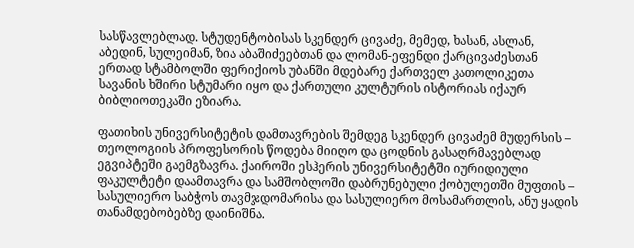სასწავლებლად. სტუდენტობისას სკენდერ ცივაძე, მემედ, ხასან, ასლან, აბედინ, სულეიმან, ზია აბაშიძეებთან და ლომან-ეფენდი ქარცივაძესთან ერთად სტამბოლში ფერიქიოს უბანში მდებარე ქართველ კათოლიკეთა სავანის ხშირი სტუმარი იყო და ქართული კულტურის ისტორიას იქაურ ბიბლიოთეკაში ეზიარა.

ფათიხის უნივერსიტეტის დამთავრების შემდეგ სკენდერ ცივაძემ მუდერსის – თეოლოგიის პროფესორის წოდება მიიღო და ცოდნის გასაღრმავებლად ეგვიპტეში გაემგზავრა. ქაიროში ესჰერის უნივერსიტეტში იურიდიული ფაკულტეტი დაამთავრა და სამშობლოში დაბრუნებული ქობულეთში მუფთის – სასულიერო საბჭოს თავმჯდომარისა და სასულიერო მოსამართლის, ანუ ყადის თანამდებობებზე დაინიშნა.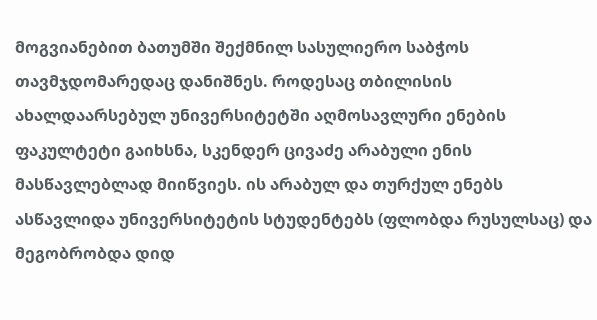მოგვიანებით ბათუმში შექმნილ სასულიერო საბჭოს თავმჯდომარედაც დანიშნეს. როდესაც თბილისის ახალდაარსებულ უნივერსიტეტში აღმოსავლური ენების ფაკულტეტი გაიხსნა, სკენდერ ცივაძე არაბული ენის მასწავლებლად მიიწვიეს. ის არაბულ და თურქულ ენებს ასწავლიდა უნივერსიტეტის სტუდენტებს (ფლობდა რუსულსაც) და მეგობრობდა დიდ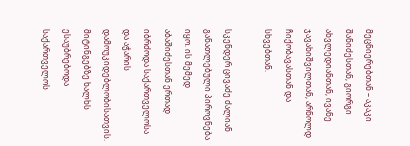მეცნიერებთან – აკაკი შანიძესთან, გიორგი ახვლედიანთან, ივანე ჯავახიშვილთან, არნოლდ ჩიქობავასთან და სხვებთან.

სკენდერ ცივაძე ძალიან განათლებული პიროვნება იყო. ის მემედ აბაშიძესთან ერთად იბრძოდა საქართველოსა და აჭარის დამოუკიდებლობისათვის. მიტინგებზე ხალხს ესაუბრებოდა საქართველოს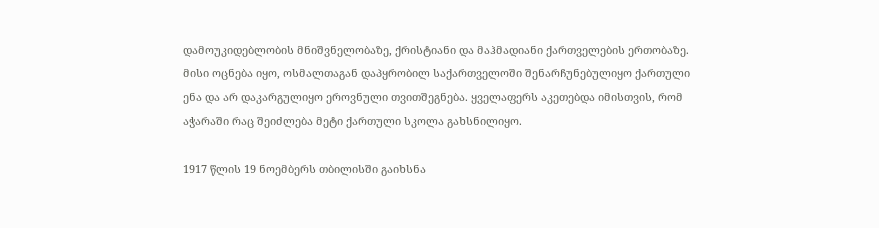დამოუკიდებლობის მნიშვნელობაზე, ქრისტიანი და მაჰმადიანი ქართველების ერთობაზე. მისი ოცნება იყო, ოსმალთაგან დაპყრობილ საქართველოში შენარჩუნებულიყო ქართული ენა და არ დაკარგულიყო ეროვნული თვითშეგნება. ყველაფერს აკეთებდა იმისთვის, რომ აჭარაში რაც შეიძლება მეტი ქართული სკოლა გახსნილიყო.

1917 წლის 19 ნოემბერს თბილისში გაიხსნა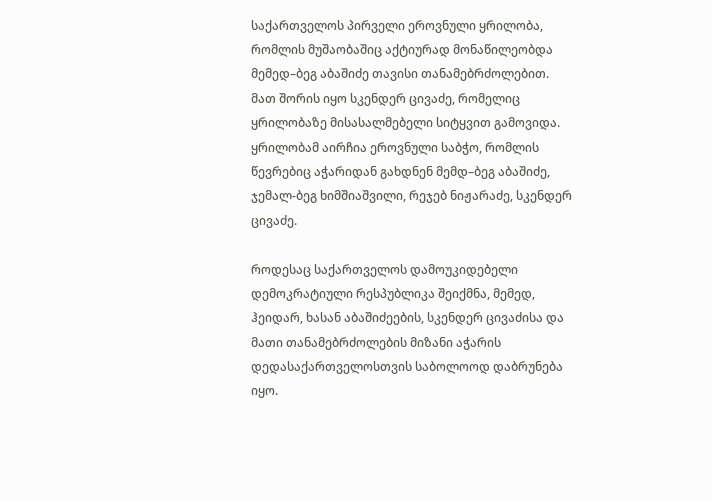საქართველოს პირველი ეროვნული ყრილობა, რომლის მუშაობაშიც აქტიურად მონაწილეობდა მემედ–ბეგ აბაშიძე თავისი თანამებრძოლებით. მათ შორის იყო სკენდერ ცივაძე, რომელიც ყრილობაზე მისასალმებელი სიტყვით გამოვიდა. ყრილობამ აირჩია ეროვნული საბჭო, რომლის წევრებიც აჭარიდან გახდნენ მემდ–ბეგ აბაშიძე, ჯემალ-ბეგ ხიმშიაშვილი, რეჯებ ნიჟარაძე, სკენდერ ცივაძე.

როდესაც საქართველოს დამოუკიდებელი დემოკრატიული რესპუბლიკა შეიქმნა, მემედ, ჰეიდარ, ხასან აბაშიძეების, სკენდერ ცივაძისა და მათი თანამებრძოლების მიზანი აჭარის დედასაქართველოსთვის საბოლოოდ დაბრუნება იყო.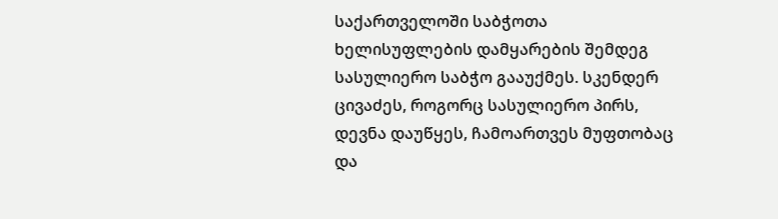საქართველოში საბჭოთა ხელისუფლების დამყარების შემდეგ სასულიერო საბჭო გააუქმეს. სკენდერ ცივაძეს, როგორც სასულიერო პირს, დევნა დაუწყეს, ჩამოართვეს მუფთობაც და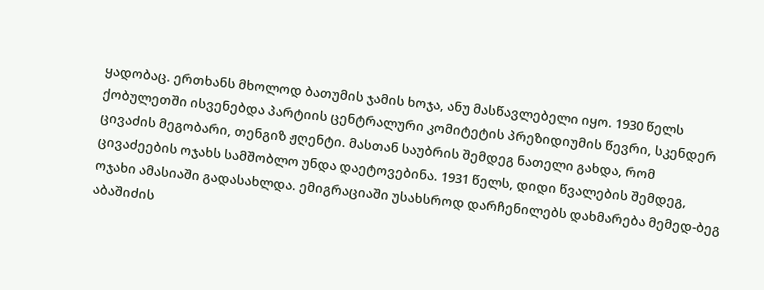ყადობაც. ერთხანს მხოლოდ ბათუმის ჯამის ხოჯა, ანუ მასწავლებელი იყო. 1930 წელს ქობულეთში ისვენებდა პარტიის ცენტრალური კომიტეტის პრეზიდიუმის წევრი, სკენდერ ცივაძის მეგობარი, თენგიზ ჟღენტი. მასთან საუბრის შემდეგ ნათელი გახდა, რომ ცივაძეების ოჯახს სამშობლო უნდა დაეტოვებინა. 1931 წელს, დიდი წვალების შემდეგ, ოჯახი ამასიაში გადასახლდა. ემიგრაციაში უსახსროდ დარჩენილებს დახმარება მემედ-ბეგ აბაშიძის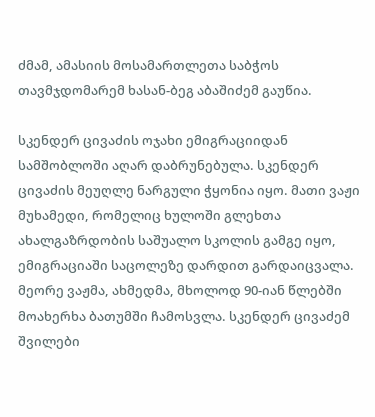ძმამ, ამასიის მოსამართლეთა საბჭოს თავმჯდომარემ ხასან-ბეგ აბაშიძემ გაუწია.

სკენდერ ცივაძის ოჯახი ემიგრაციიდან სამშობლოში აღარ დაბრუნებულა. სკენდერ ცივაძის მეუღლე ნარგული ჭყონია იყო. მათი ვაჟი მუხამედი, რომელიც ხულოში გლეხთა ახალგაზრდობის საშუალო სკოლის გამგე იყო, ემიგრაციაში საცოლეზე დარდით გარდაიცვალა. მეორე ვაჟმა, ახმედმა, მხოლოდ 90-იან წლებში მოახერხა ბათუმში ჩამოსვლა. სკენდერ ცივაძემ შვილები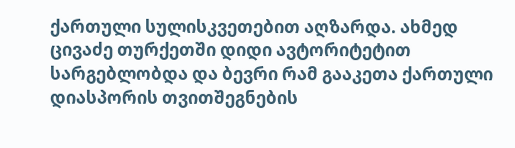ქართული სულისკვეთებით აღზარდა. ახმედ ცივაძე თურქეთში დიდი ავტორიტეტით სარგებლობდა და ბევრი რამ გააკეთა ქართული დიასპორის თვითშეგნების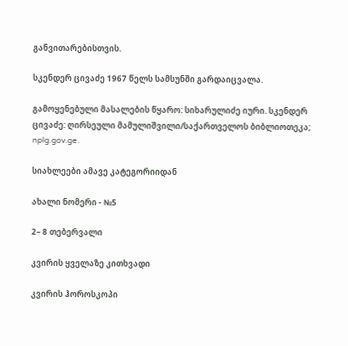განვითარებისთვის.

სკენდერ ცივაძე 1967 წელს სამსუნში გარდაიცვალა.

გამოყენებული მასალების წყარო: სიხარულიძე იური. სკენდერ ცივაძე: ღირსეული მამულიშვილი/საქართველოს ბიბლიოთეკა; nplg.gov.ge.

სიახლეები ამავე კატეგორიიდან

ახალი ნომერი - №5

2– 8 თებერვალი

კვირის ყველაზე კითხვადი

კვირის ჰოროსკოპი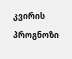კვირის პროგნოზი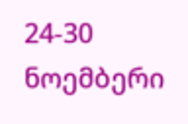24-30 ნოემბერი